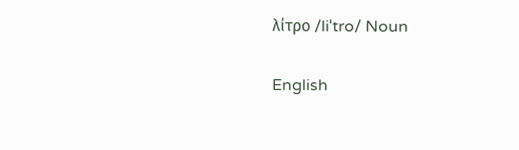λίτρο /liˈtro/ Noun

English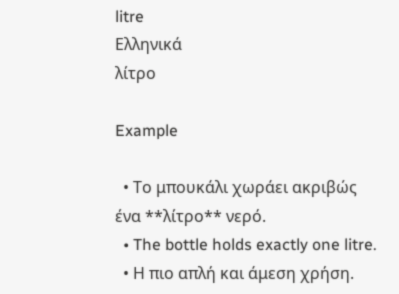litre
Ελληνικά
λίτρο

Example

  • Το μπουκάλι χωράει ακριβώς ένα **λίτρο** νερό.
  • The bottle holds exactly one litre.
  • Η πιο απλή και άμεση χρήση.